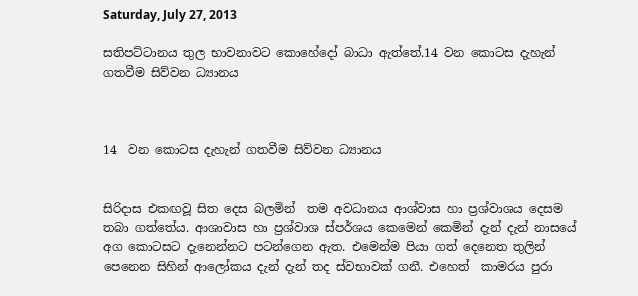Saturday, July 27, 2013

සතිපට්ටානය තුල භාවනාවට කොහේදෝ බාධා ඇත්තේ.14 වන කොටස දැහැන් ගතවීම සිව්වන ධ්‍යානය



14  වන කොටස දැහැන් ගතවීම සිව්වන ධ්‍යානය


සිරිදාස එකඟවූ සිත දෙස බලමින්  තම අවධානය ආශ්වාස හා ප්‍රශ්වාශය දෙසම තබා ගත්තේය. ආශාවාස හා ප්‍රශ්වාශ ස්පර්ශය කෙමෙන් කෙමින් දැන් දැන් නාසයේ අග කොටසට දැනෙන්නට පටන්ගෙන ඇත. එමෙන්ම පියා ගත් දෙනෙත තුලින් පෙනෙන සිහින් ආලෝකය දැන් දැන් තද ස්වභාවක් ගනී. එහෙත්  කාමරය පුරා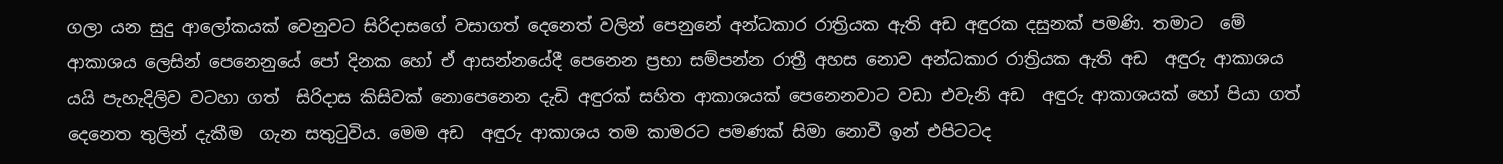ගලා යන සුදු ආලෝකයක් වෙනුවට සිරිදාසගේ වසාගත් දෙනෙත් වලින් පෙනුනේ අන්ධකාර රාත්‍රියක ඇති අඩ අඳුරක දසුනක් පමණි. තමාට  මේ ආකාශය ලෙසින් පෙනෙනුයේ පෝ දිනක හෝ ඒ ආසන්නයේදී පෙනෙන ප්‍රභා සම්පන්න රාත්‍රී අහස නොව අන්ධකාර රාත්‍රියක ඇති අඩ  අඳුරු ආකාශය යයි පැහැදිලිව වටහා ගත්  සිරිදාස කිසිවක් නොපෙනෙන දැඩි අඳුරක් සහිත ආකාශයක් පෙනෙනවාට වඩා එවැනි අඩ  අඳුරු ආකාශයක් හෝ පියා ගත්  දෙනෙත තුලින් දැකීම  ගැන සතුටුවිය. මෙම අඩ  අඳුරු ආකාශය තම කාමරට පමණක් සිමා නොවී ඉන් එපිටටද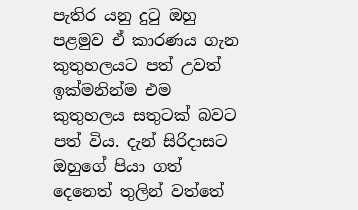පැතිර යනු දුටු ඔහු පළමුව ඒ කාරණය ගැන කුතුහලයට පත් උවත් ඉක්මනින්ම එම කුතුහලය සතුටක් බවට  පත් විය. දැන් සිරිදාසට ඔහුගේ පියා ගත්  දෙනෙත් තුලින් වත්තේ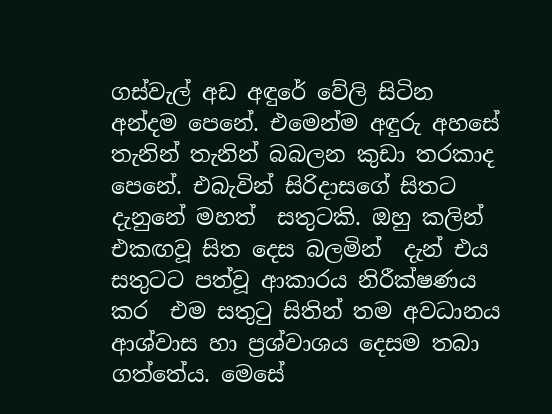ගස්වැල් අඩ අඳුරේ වේලි සිටින අන්දම පෙනේ. එමෙන්ම අඳුරු අහසේ තැනින් තැනින් බබලන කුඩා තරකාද පෙනේ. එබැවින් සිරිදාසගේ සිතට දැනුනේ මහත්  සතුටකි. ඔහු කලින් එකඟවූ සිත දෙස බලමින්  දැන් එය සතුටට පත්වූ ආකාරය නිරීක්ෂණය කර  එම සතුටු සිතින් තම අවධානය ආශ්වාස හා ප්‍රශ්වාශය දෙසම තබා ගත්තේය. මෙසේ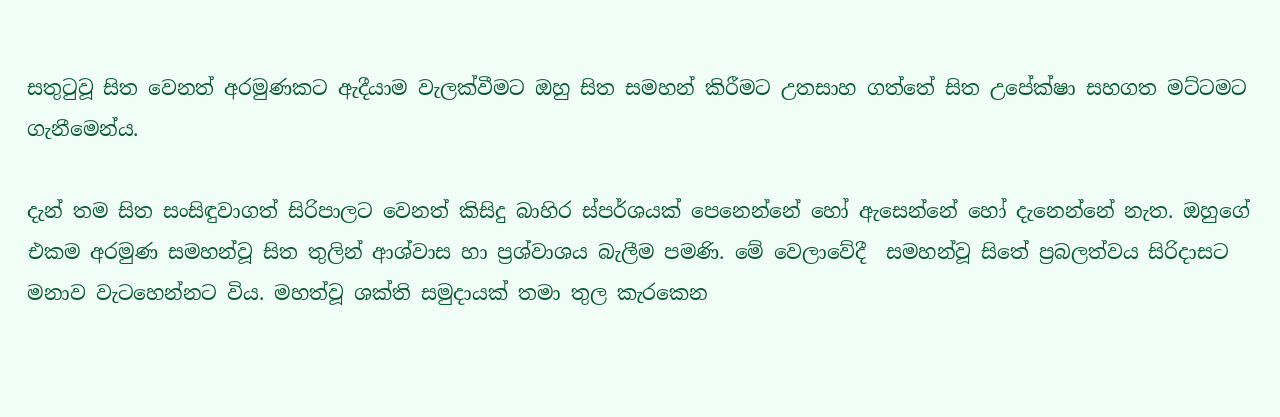සතුටුවූ සිත වෙනත් අරමුණකට ඇදීයාම වැලක්වීමට ඔහු සිත සමහන් කිරීමට උතසාහ ගත්තේ සිත උපේක්ෂා සහගත මට්ටමට ගැනීමෙන්ය.

දැන් තම සිත සංසිඳුවාගත් සිරිපාලට වෙනත් කිසිදු බාහිර ස්පර්ශයක් පෙනෙන්නේ හෝ ඇසෙන්නේ හෝ දැනෙන්නේ නැත. ඔහුගේ එකම අරමුණ සමහන්වූ සිත තුලින් ආශ්වාස හා ප්‍රශ්වාශය බැලීම පමණි. මේ වෙලාවේදී  සමහන්වූ සිතේ ප්‍රබලත්වය සිරිදාසට මනාව වැටහෙන්නට විය. මහත්වූ ශක්ති සමුදායක් තමා තුල කැරකෙන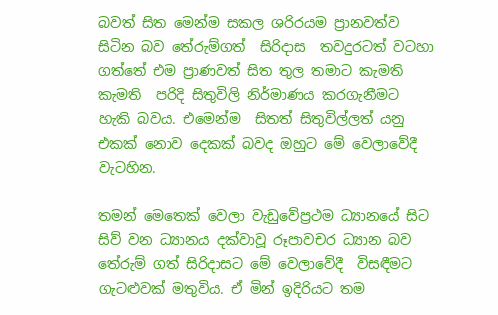බවත් සිත මෙන්ම සකල ශරිරයම ප්‍රානවත්ව සිටින බව තේරුම්ගත්  සිරිදාස  තවදුරටත් වටහා ගත්තේ එම ප්‍රාණවත් සිත තුල තමාට කැමති කැමති  පරිදි සිතුවිලි නිර්මාණය කරගැනීමට හැකි බවය. එමෙන්ම  සිතත් සිතුවිල්ලත් යනු එකක් නොව දෙකක් බවද ඔහුට මේ වෙලාවේදී වැටහින.

තමන් මෙතෙක් වෙලා වැඩුවේප්‍රථම ධ්‍යානයේ සිට සිව් වන ධ්‍යානය දක්වාවූ රූපාවචර ධ්‍යාන බව තේරුම් ගත් සිරිදාසට මේ වෙලාවේදී  විසඳීමට ගැටළුවක් මතුවිය. ඒ මින් ඉදිරියට තම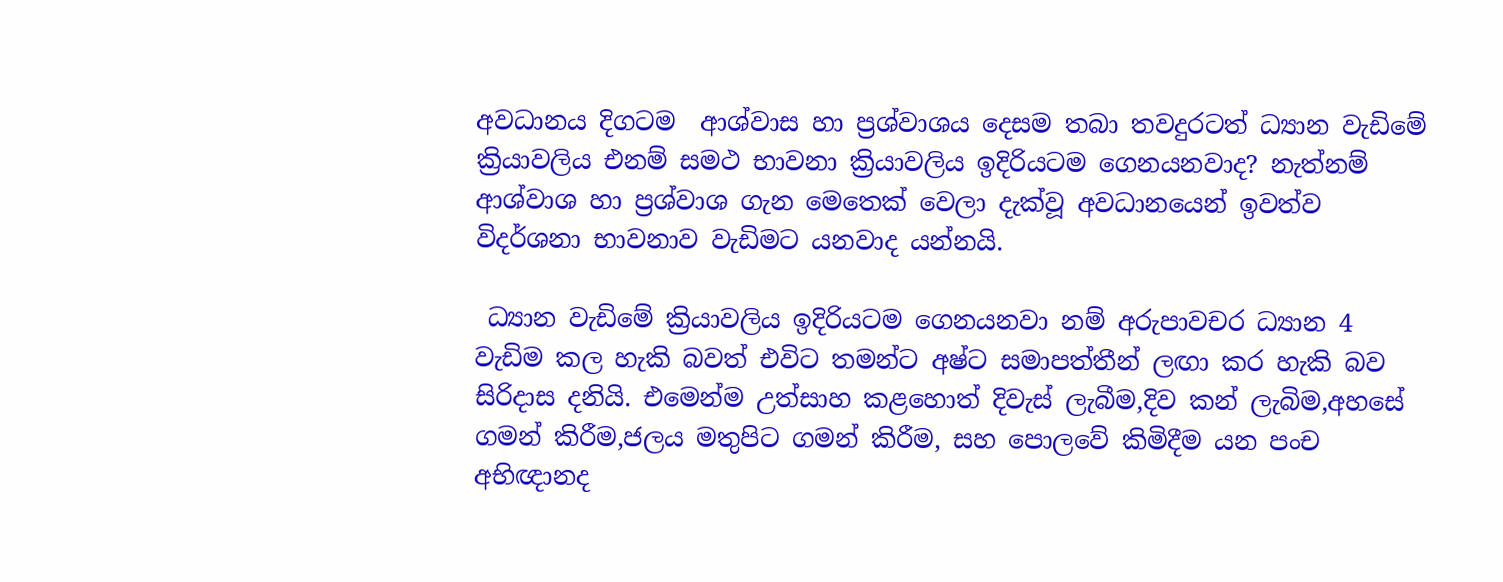අවධානය දිගටම  ආශ්වාස හා ප්‍රශ්වාශය දෙසම තබා තවදුරටත් ධ්‍යාන වැඩිමේ ක්‍රියාවලිය එනම් සමථ භාවනා ක්‍රියාවලිය ඉදිරියටම ගෙනයනවාද? නැත්නම් ආශ්වාශ හා ප්‍රශ්වාශ ගැන මෙතෙක් වෙලා දැක්වූ අවධානයෙන් ඉවත්ව විදර්ශනා භාවනාව වැඩිමට යනවාද යන්නයි.

 ධ්‍යාන වැඩිමේ ක්‍රියාවලිය ඉදිරියටම ගෙනයනවා නම් අරුපාවචර ධ්‍යාන 4 වැඩිම කල හැකි බවත් එවිට තමන්ට අෂ්ට සමාපත්තීන් ලඟා කර හැකි බව සිරිදාස දනියි. එමෙන්ම උත්සාහ කළහොත් දිවැස් ලැබීම,දිව කන් ලැබිම,අහසේ ගමන් කිරීම,ජලය මතුපිට ගමන් කිරීම, සහ පොලවේ කිමිදීම යන පංච අභිඥානද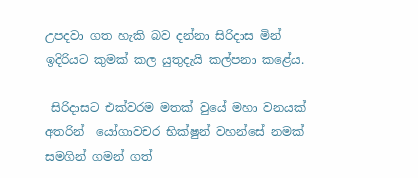උපදවා ගත හැකි බව දන්නා සිරිදාස මින්  ඉදිරියට කුමක් කල යුතුදැයි කල්පනා කළේය.

 සිරිදාසට එක්වරම මතක් වුයේ මහා වනයක්  අතරින්  යෝගාවචර භික්ෂුන් වහන්සේ නමක් සමගින් ගමන් ගත්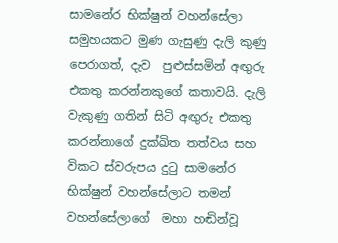සාමනේර භික්ෂුන් වහන්සේලා සමුහයකට මුණ ගැසුණු දැලි කුණු පෙරාගත්, දැව  පුළුස්සමින් අඟුරු එකතු කරන්නකුගේ කතාවයි. දැලි වැකුණු ගතින් සිටි අඟුරු එකතු කරන්නාගේ දුක්ඛිත තත්වය සහ විකට ස්වරුපය දුටු සාමනේර භික්ෂුන් වහන්සේලාට තමන් වහන්සේලාගේ  මහා හඬින්වූ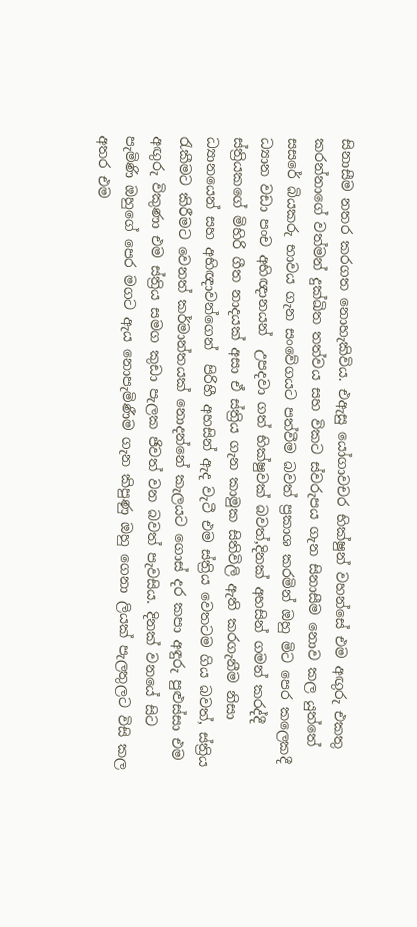සිනාසීම නතර කරගත නොහැකිවිය. එඇසු යෝගාවචර භික්ෂුන් වහන්සේ එම අඟුරු එකතු කරන්නාගේ වත්මන් දුක්ඛිත තත්වය සහ විකට ස්වරුපය ගැන සිනාසීම නොව කල යුත්තේ සසරේ බියකරු භාවය ගැන සංවේගයට පත්වීම බවත් ප්‍රකාශ කරමින් ඔහු මිට පෙර කලෙකදී ධ්‍යාන වඩා පංච අභිඥානයන්  උපදවා ගත් භික්ෂුවක් බවත්,දිනක් අහසින් ගමන් කරද්දී ස්ත්‍රියකගේ මිහිරි ගීත නාදයක් අසා ඒ ස්ත්‍රිය ගැන කාමුක සිතිවිලි ඇති කරගැනීම නිසා ධ්‍යානයෙන් සහ අභිඥාවන්ගෙන්  පිරිහී අහසින් ඇද වැටී එම ස්ත්‍රිය වෙතටම ගිය බවත්, ස්ත්‍රිය රැකීමට කිරීමට වෙනත් කර්මාන්තයක් නොදන්නේ කැලයට ගොස් දර කපා අඳුරු පුළුස්සා එම අඟුරු විකුණා එම ස්ත්‍රිය සමග කුඩා පැලක ජිවත් වන බවත් පැවසිය. දිනක් වනයේ සිට පැමිණි ඔහුගේ පෙර මගට ඇය නොපැමිණීම ගැන කිපුණු ඔහු ගෙනා ලියක් පැලතුලට විසි කල අතර එම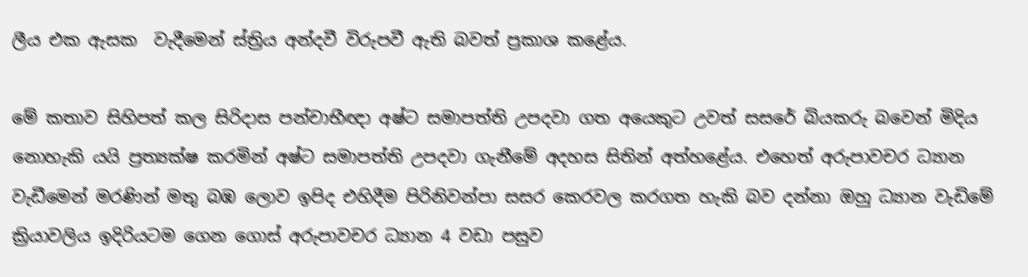ලීය එක ඇසක  වැදීමෙන් ස්ත්‍රිය අන්දවී විරුපවී ඇති බවත් ප්‍රකාශ කළේය.

මේ කතාව සිහිපත් කල සිරිදාස පන්චාභීඥා අෂ්ට සමාපත්ති උපදවා ගත අයෙකුට උවත් සසරේ බියකරු බවෙන් මිදිය නොහැකි යයි ප්‍රත්‍යක්ෂ කරමින් අෂ්ට සමාපත්ති උපදවා ගැනීමේ අදහස සිතින් අත්හළේය. එහෙත් අරුපාවචර ධ්‍යාන වැඩීමෙන් මරණින් මතු බඹ ලොව ඉපිද එහිදීම පිරිනිවන්පා සසර කෙරවල කරගත හැකි බව දන්නා ඔහු ධ්‍යාන වැඩිමේ ක්‍රියාවලිය ඉදිරියටම ගෙන ගොස් අරුපාවචර ධ්‍යාන 4 වඩා පසුව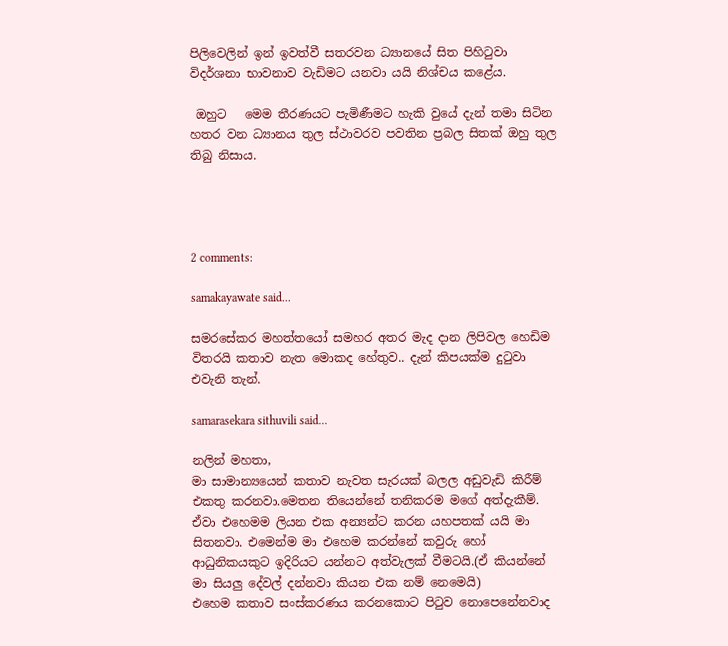පිලිවෙලින් ඉන් ඉවත්වී සතරවන ධ්‍යානයේ සිත පිහිටුවා  විදර්ශනා භාවනාව වැඩිමට යනවා යයි නිශ්චය කළේය.

 ඔහුට   මෙම තීරණයට පැමිණීමට හැකි වුයේ දැන් තමා සිටින හතර වන ධ්‍යානය තුල ස්ථාවරව පවතින ප්‍රබල සිතක් ඔහු තුල තිබු නිසාය.




2 comments:

samakayawate said...

සමරසේකර මහත්තයෝ සමහර අතර මැද දාන ලිපිවල හෙඩිම විතරයි කතාව නැත මොකද හේතුව.. දැන් කිපයක්ම දුටුවා එවැනි තැන්.

samarasekara sithuvili said...

නලින් මහතා,
මා සාමාන්‍යයෙන් කතාව නැවත සැරයක් බලල අඩුවැඩි කිරීම් එකතු කරනවා.මෙතන තියෙන්නේ තනිකරම මගේ අත්දැකීම්. ඒවා එහෙමම ලියන එක අන්‍යන්ට කරන යහපතක් යයි මා සිතනවා. එමෙන්ම මා එහෙම කරන්නේ කවුරු හෝ ආධුනිකයකුට ඉදිරියට යන්නට අත්වැලක් වීමටයි.(ඒ කියන්නේ මා සියලු දේවල් දන්නවා කියන එක නම් නෙමෙයි)
එහෙම කතාව සංස්කරණය කරනකොට පිටුව නොපෙනේනවාද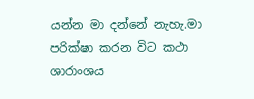යන්න මා දන්නේ නැහැ.මා පරික්ෂා කරන විට කථා ශාරාංශය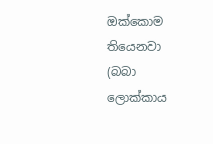ඔක්කොම තියෙනවා (බබා ලොක්කාය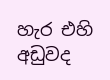හැර එහි අඩුවද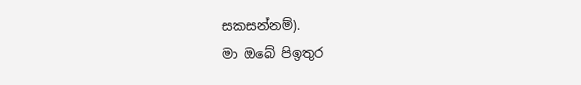සකසන්නම්).
මා ඔබේ පිඉතුර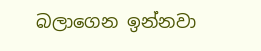බලාගෙන ඉන්නවා